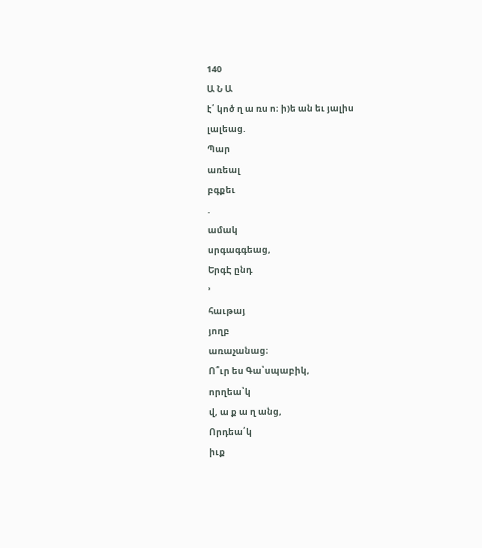140
Ա Ն Ա
է՛ կոծ ղ ա ռս ո։ ի)ե ան եւ յալիս
լալեաց.
Պար
առեալ
բգքեւ
.
ամակ
սրգագգեաց,
ԵրգԷ ընդ
՚
հաւթայ
յողբ
առաչանաց։
Ո՞ւր ես Գա՝սպաբիկ,
որղեա՝կ
վ, ա ք ա ղ անց,
Որդեա՛կ
իւք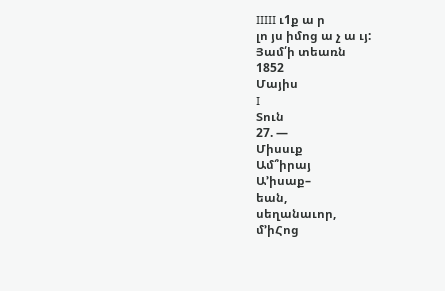IIIII ւ1ք ա ր
լո յս իմոց ա չ ա ւյ:
Յամ՛ի տեառն
1852
Մայիս
I
Տուն
27. —
Միսսւք
Ամ՞իրայ
Ա՚իսաք–
եան,
սեղանաւոր,
մ՚իՀոց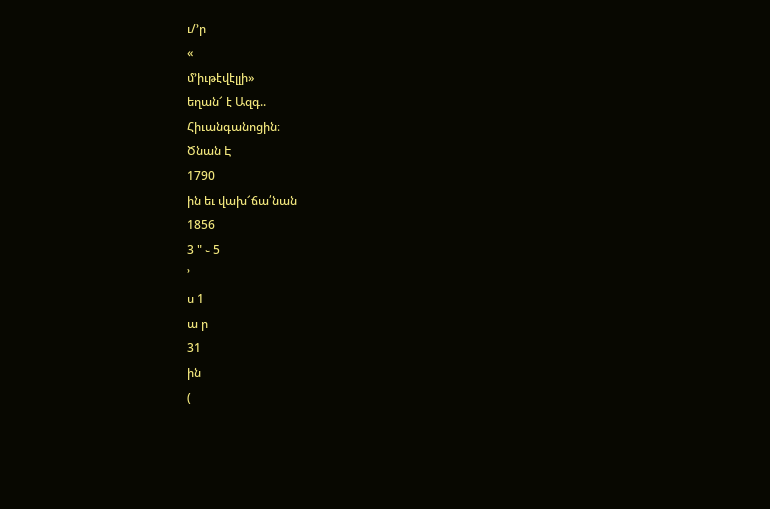ւ/՚ր
«
մ՚իւթէվէլլի»
եղան՜ է Ազգ..
Հիւանգանոցին։
Ծնան Է
1790
ին եւ վախ՜ճա՛նան
1856
3 " ֊ 5
՚
ս 1
ա ր
31
ին
(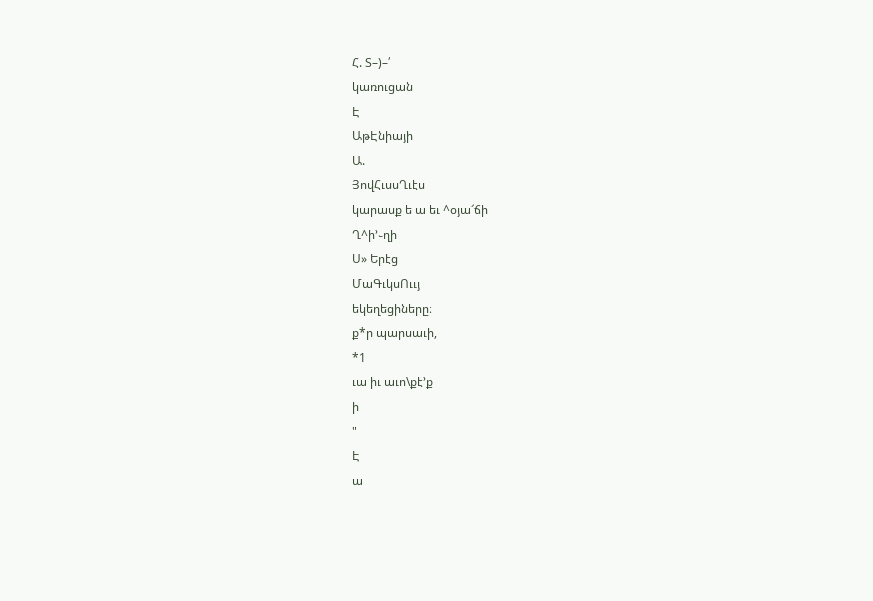Հ. Տ–)–՛
կառուցան
Է
ԱթԷնիայի
Ա.
ՅովՀւսսՂւէս
կարասք ե ա եւ ^օյա՜ճի
Ղ^ի՚֊ղի
Ս» Երէց
ՄաԳւկսՈււյ
եկեղեցիները։
ք*ր պարսաւի,
*1
ւա իւ աւո\քէ՚ք
ի
"
Է
ա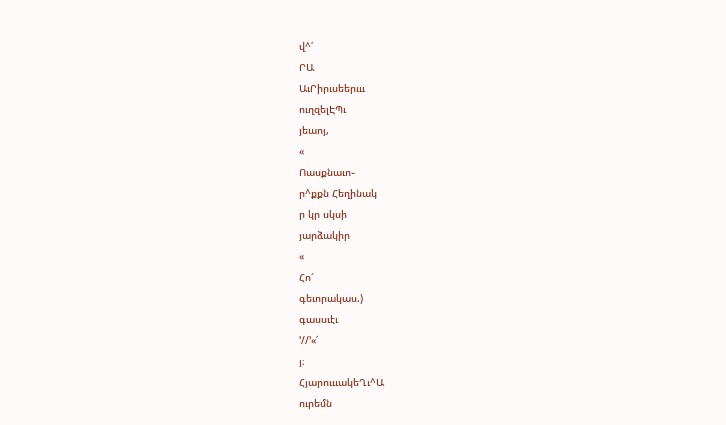վ^՛
ՐԱ
ԱւՐիրւսեերւււ
ուղզելԷՊւ
յեաոյ,
«
Ոասքնաւո֊
ր^քքն Հեղինակ
ր կր սկսի
յարձակիր
«
Հո՜
գեւորակաս.)
գասսւէւ
՚//՚«՛
յ։
ՀյարուււակեՂւ^Ա
ուրեմն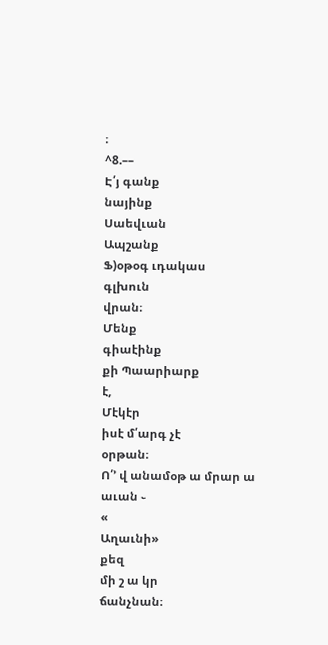։
^8.––
Է՛յ գանք
նայինք
Սաեվւան
Ապշանք
Ֆ)օթօգ ւդակաս
գլխուն
վրան։
Մենք
գիաէինք
քի Պաարիարք
է,
Մէկէր
իսէ մ՛արգ չէ
օրթան։
Ո՛՚ վ անամօթ ա մրար ա աւան ֊
«
Աղաւնի»
քեզ
մի շ ա կր
ճանչնան։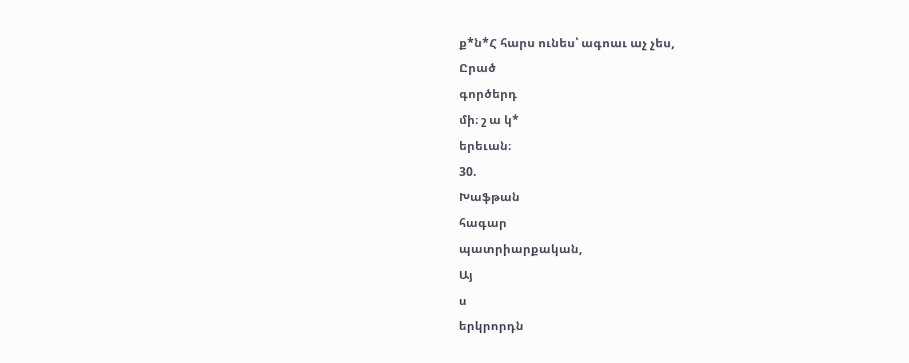ք*ն*Հ հարս ունես՝ ագոաւ աչ չես,
Ըրած
գործերդ
մի։ շ ա կ*
երեւան։
30.
Խաֆթան
հագար
պատրիարքական,
Այ
ս
երկրորդն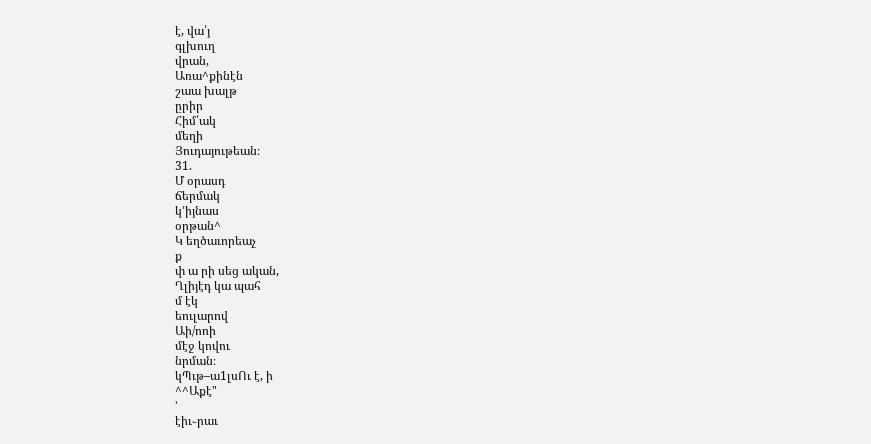է, վա՛յ
գլխուղ
վրան,
Առա^քինէն
շաա խալթ
ըրիր
Հիմ՛ակ
մեղի
Յուդայութեան։
31.
Մ օրասդ
ճերմակ
կ՚իյնաս
օրթան^
Կ եղծաւորեաչ
ք
փ ա րի սեց ական,
Ղլիյէդ կա պահ
մ էկ
եուլարով
Աի/ոոի
մէջ կովու
նրման։
կՊւթ–ա1լսՈւ է, ի
^^Աքէ"
՚
էիւ֊րաւ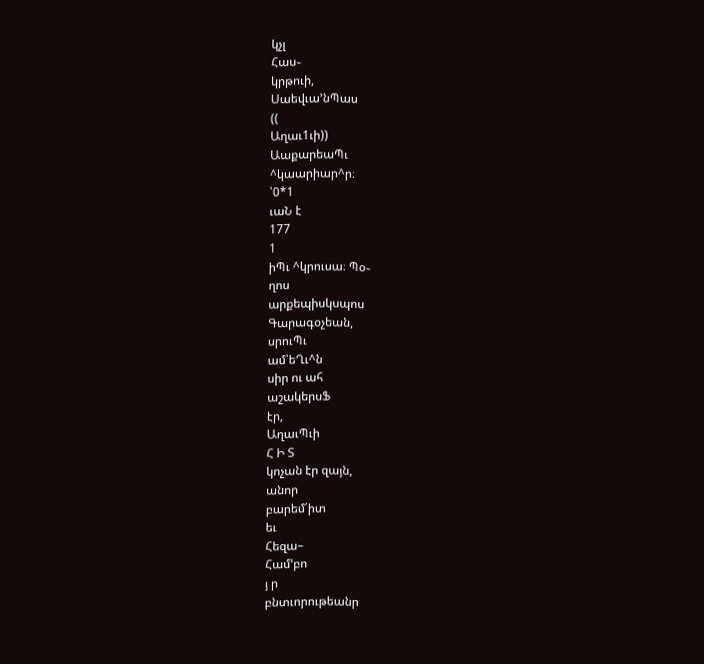կչլ
Հաս֊
կրթուի,
Սաեվւա՚նՊաս
((
Աղաւ1ւի))
ԱաքարեաՊւ
^կաարիար^ր։
՝0*1
ւաՆ է
177
1
իՊւ ^կրուսա։ Պօ֊
ղոս
արքեպիսկսպոս
Գարագօչեան,
սրուՊւ
ամ՝եՂւ^ն
սիր ու ահ
աշակերսՖ
էր,
ԱղաւՊւի
Հ Ի Տ
կոչան էր զայն,
անոր
բարեմ՛իտ
եւ
Հեզա–
Համ՚բո
յ ր
բնտւորութեանր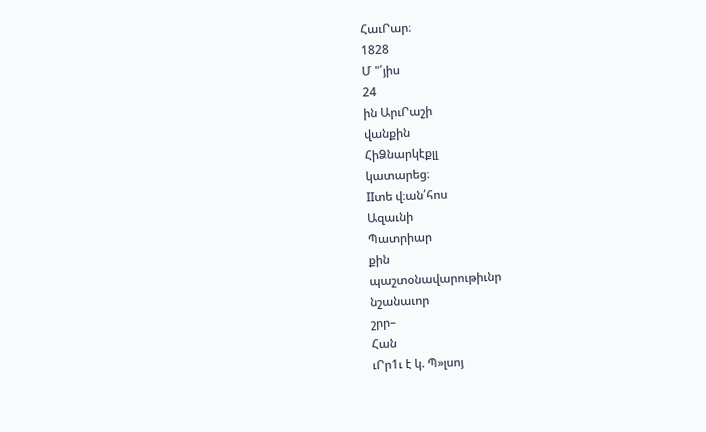ՀաւՐար։
1828
Մ "՛յիս
24
ին ԱրւՐաշի
վանքին
ՀիՁնարկէքլլ
կատարեց։
IIտե վ։ան՛հոս
Ազաւնի
Պատրիար
քին
պաշտօնավարութիւնր
նշանաւոր
շրր–
Հան
ւՐր1ւ է կ. Պ»լսոյ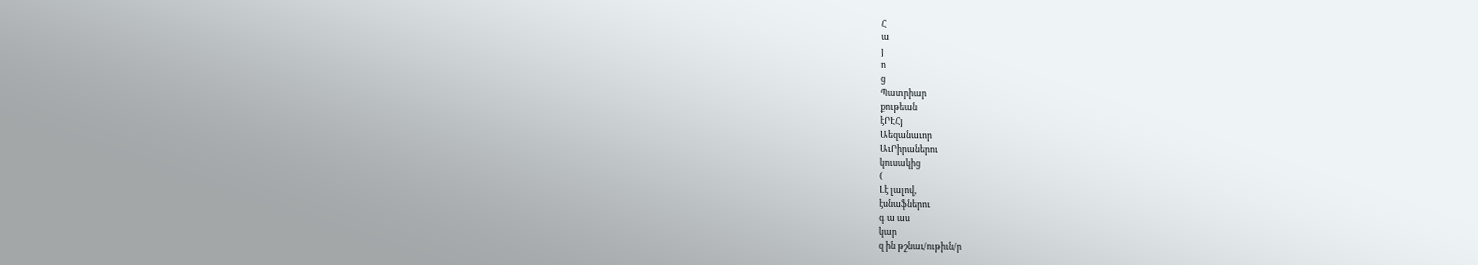Հ
ա
յ
ո
ց
Պատրիար
քութեան
էՐԷՀյ
Աեզանաւոր
ԱւՐիրաներու
կուսակից
(
Լէ լալով,
էսնաֆներու
գ ա աս
կար
զ ին թշնաւ/ութիւն/ր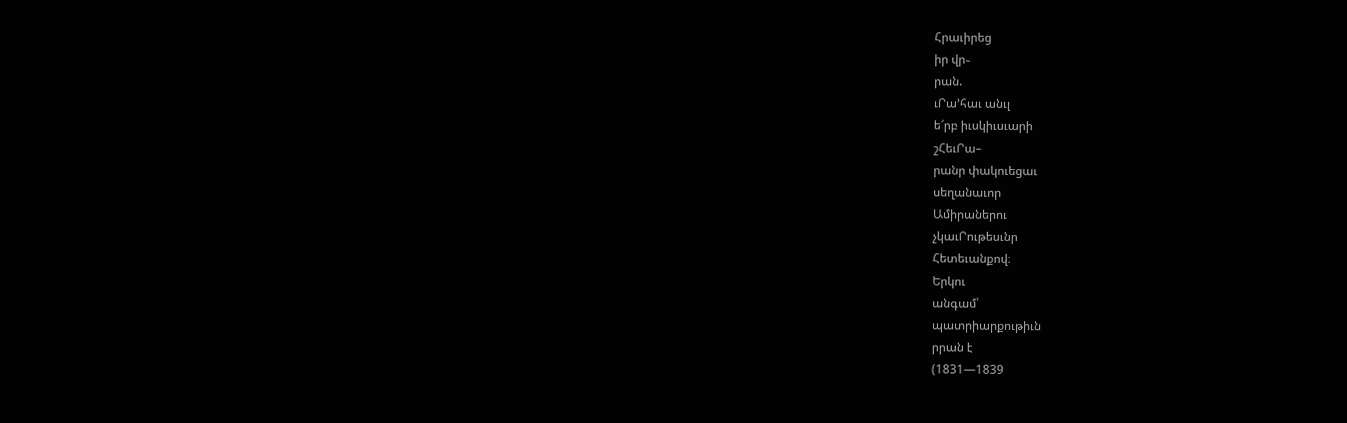Հրաւիրեց
իր վր֊
րան.
ւՐա՚հաւ անւլ
ե՜րբ իւսկիւսւարի
շՀեւՐա–
րանր փակուեցաւ
սեղանաւոր
Ամիրաներու
չկաւՐութեսւնր
Հետեւանքով։
Երկու
անգամ՝
պատրիարքութիւն
րրան է
(1831—1839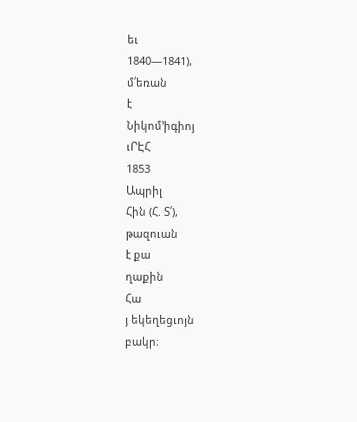եւ
1840—1841),
մ՛եռան
է
Նիկոմ՚իգիոյ
ւՐԷՀ
1853
Ապրիլ
Հին (Հ. Տ՛),
թազուան
է քա
ղաքին
Հա
յ եկեղեցւոյն
բակր։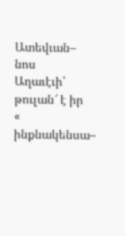Ատեվւան–
նոս
Աղաւէւի՝
թուլան՜ է իր
«
ինքնակենսա–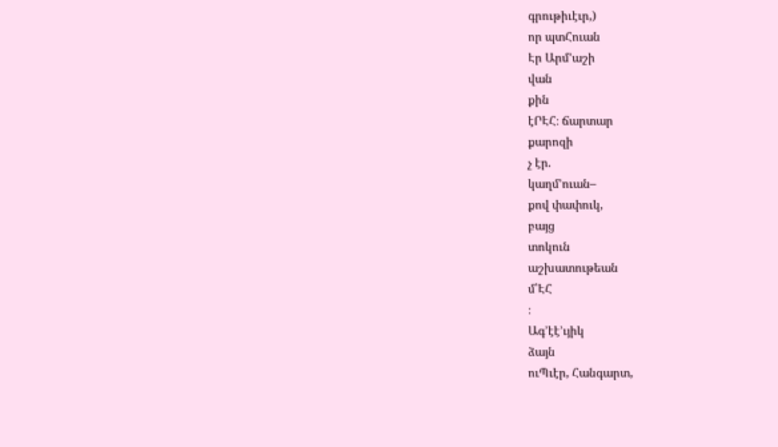գրութիւէւր,)
որ պտՀուան
Էր Արմ՚աշի
վան
քին
էՐԷՀ։ ճարտար
քարոզի
չ էր.
կաղմ՚ուան–
քով փափուկ,
բայց
տոկուն
աշխատութեան
մ՝ԷՀ
։
Ագ՚էէ՚ւյիկ
ձայն
ուՊւէր, Հանգարտ,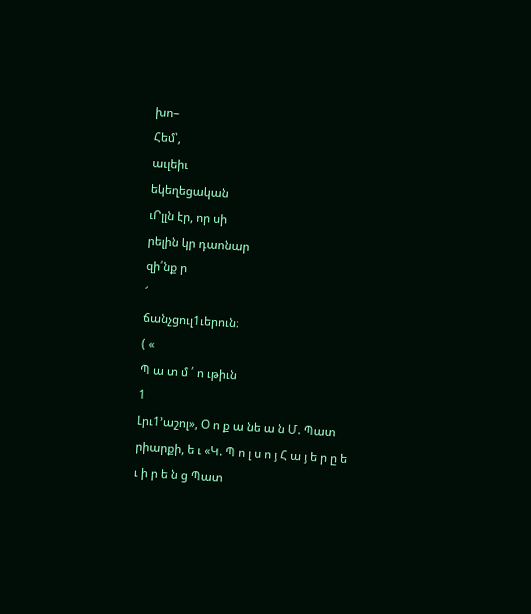խո–
Հեմ՝,
աւլեիւ
եկեղեցական
ւՐլլն էր, որ սի
րելին կր դաոնար
զի՛նք ր
՜
ճանչցուլ1ւերուն։
( «
Պ ա տ մ ՛ ո ւթիւն
1
Լրւ1՚աշոլ», Օ ո ք ա նե ա ն Մ. Պատ
րիարքի, ե ւ «Կ. Պ ո լ ս ո յ Հ ա յ ե ր ը ե ւ ի ր ե ն ց Պատ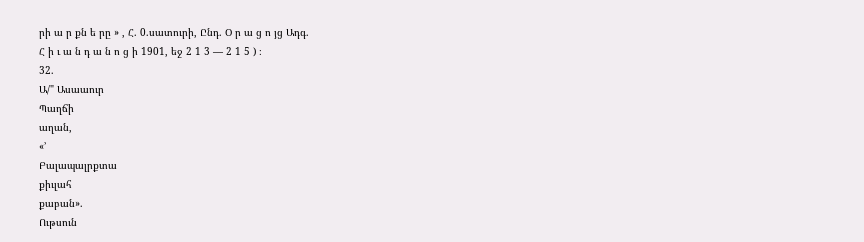րի ա ր քն ե րը » , Հ. 0.սատուրի, Ընդ. Օ ր ա ց ո յց Ադգ.
Հ ի ւ ա ն դ ա ն ո ց ի 1901, եջ 2 1 3 — 2 1 5 ) ։
32.
Ա/" Ասաաուր
Պաղճի
աղան,
«՚
Բալապալրքտա
քիւլահ
քաբան».
Ութսուն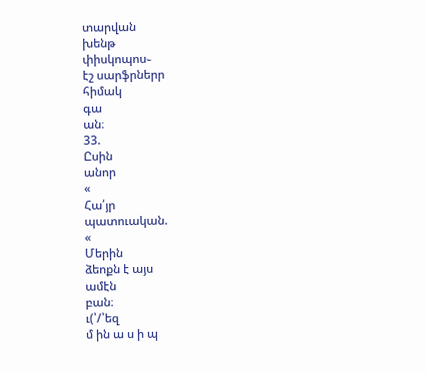տարվան
խենթ
փիսկոպոս֊
էշ սարֆրներր
հիմակ
գա
ան։
33.
Ըսին
անոր
«
Հա՛յր
պատուական.
«
Մերին
ձեոքն է այս
ամէն
բան։
ւ(՝/՝եզ
մ ին ա ս ի պ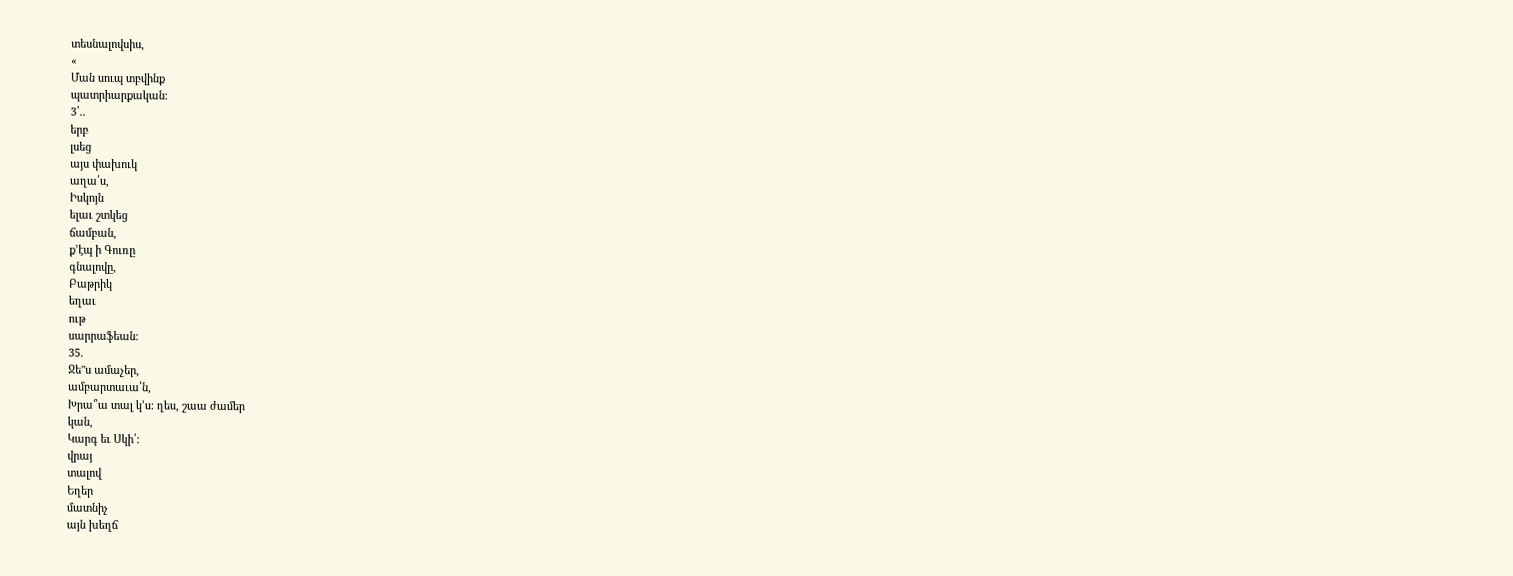տեսնալովսիս,
«
Ման սուպ տբվինք
պատրիարքական։
3՛..
երբ
լսեց
այս փախուկ
աղա՛ս,
Իսկոյն
ելաւ շտկեց
ճամբան,
ք՚էպ ի Գուռը
գնալովը,
Բաթրիկ
եղաւ
ութ
սարրաֆեան։
35.
Ջե"ս ամաչեր,
ամբարտաւա՛ն,
Խրա՞ա տալ կ՚ս։ ղես, շաա ժամեր
կան,
Կարգ եւ Սկի՛։
վրայ
տալով
Եղեր
մատնիչ
այն խեղճ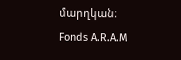մարղկան։
Fonds A.R.A.M